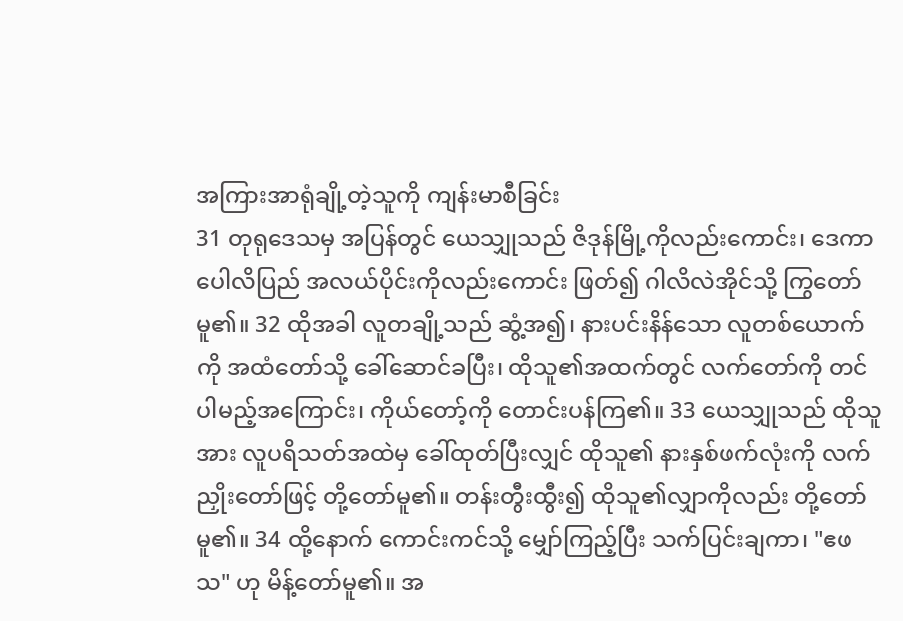အကြားအာရုံချို့တဲ့သူကို ကျန်းမာစီခြင်း
31 တုရုဒေသမှ အပြန်တွင် ယေသျှုသည် ဇိဒုန်မြို့ကိုလည်းကောင်း၊ ဒေကာပေါလိပြည် အလယ်ပိုင်းကိုလည်းကောင်း ဖြတ်၍ ဂါလိလဲအိုင်သို့ ကြွတော်မူ၏။ 32 ထိုအခါ လူတချို့သည် ဆွံ့အ၍၊ နားပင်းနိန်သော လူတစ်ယောက်ကို အထံတော်သို့ ခေါ်ဆောင်ခပြီး၊ ထိုသူ၏အထက်တွင် လက်တော်ကို တင်ပါမည့်အကြောင်း၊ ကိုယ်တော့်ကို တောင်းပန်ကြ၏။ 33 ယေသျှုသည် ထိုသူအား လူပရိသတ်အထဲမှ ခေါ်ထုတ်ပြီးလျှင် ထိုသူ၏ နားနှစ်ဖက်လုံးကို လက်ညှိုးတော်ဖြင့် တို့တော်မူ၏။ တန်းတွီးထွီး၍ ထိုသူ၏လျှာကိုလည်း တို့တော်မူ၏။ 34 ထို့နောက် ကောင်းကင်သို့ မျှော်ကြည့်ပြီး သက်ပြင်းချကာ၊ "ဧဖသ" ဟု မိန့်တော်မူ၏။ အ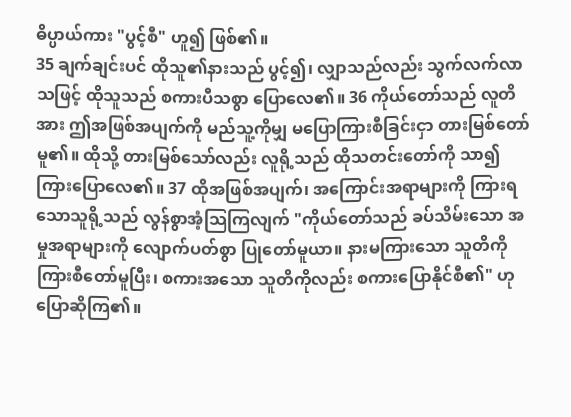ဓိပ္ပာယ်ကား "ပွင့်စီ" ဟူ၍ ဖြစ်၏။
35 ချက်ချင်းပင် ထိုသူ၏နားသည် ပွင့်၍၊ လျှာသည်လည်း သွက်လက်လာသဖြင့် ထိုသူသည် စကားပီသစွာ ပြောလေ၏။ 36 ကိုယ်တော်သည် လူတိအား ဤအဖြစ်အပျက်ကို မည်သူ့ကိုမျှ မပြောကြားစီခြင်းငှာ တားမြစ်တော်မူ၏။ ထိုသို့ တားမြစ်သော်လည်း လူရို့သည် ထိုသတင်းတော်ကို သာ၍ ကြားပြောလေ၏။ 37 ထိုအဖြစ်အပျက်၊ အကြောင်းအရာများကို ကြားရသောသူရို့သည် လွန်စွာအံ့သြကြလျက် "ကိုယ်တော်သည် ခပ်သိမ်းသော အမှုအရာများကို လျောက်ပတ်စွာ ပြုတော်မူယာ။ နားမကြားသော သူတိကို ကြားစီတော်မူပြီး၊ စကားအသော သူတိကိုလည်း စကားပြောနိုင်စီ၏" ဟု ပြောဆိုကြ၏။